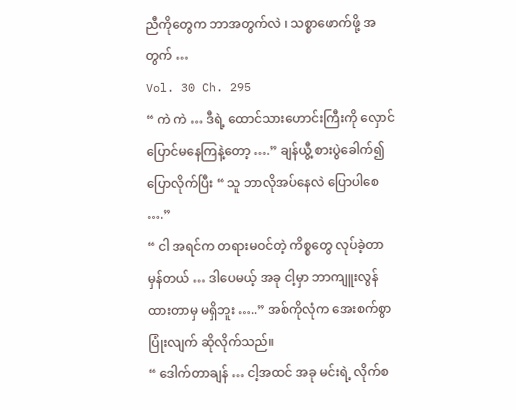ညီကိုတွေက ဘာအတွက်လဲ ၊ သစ္စာဖောက်ဖို့ အတွက် …
Vol. 30 Ch. 295
“ ကဲ ကဲ … ဒီရဲ့ ထောင်သားဟောင်းကြီးကို လှောင်ပြောင်မနေကြနဲ့တော့ ….” ချန်ယွီ့ စားပွဲခေါက်၍ ပြောလိုက်ပြီး “ သူ ဘာလိုအပ်နေလဲ ပြောပါစေ ….”
“ ငါ အရင်က တရားမဝင်တဲ့ ကိစ္စတွေ လုပ်ခဲ့တာ မှန်တယ် … ဒါပေမယ့် အခု ငါ့မှာ ဘာကျူးလွန်ထားတာမှ မရှိဘူး …..” အစ်ကိုလုံက အေးစက်စွာ ပြုံးလျက် ဆိုလိုက်သည်။
“ ဒေါက်တာချန် … ငါ့အထင် အခု မင်းရဲ့ လိုက်စ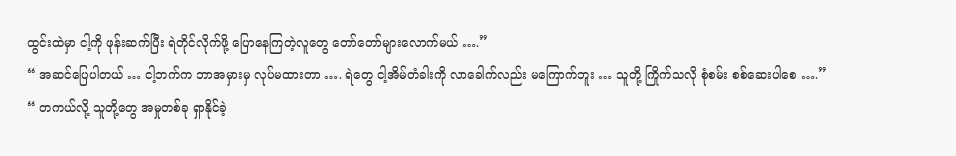ထွင်းထဲမှာ ငါ့ကို ဖုန်းဆက်ပြီး ရဲတိုင်လိုက်ဖို့ ပြောနေကြတဲ့လူတွေ တော်တော်များလောက်မယ် ….”
“ အဆင်ပြေပါတယ် … ငါ့ဘက်က ဘာအမှားမှ လုပ်မထားတာ …. ရဲတွေ ငါ့အိမ်တံခါးကို လာခေါက်လည်း မကြောက်ဘူး … သူတို့ ကြိုက်သလို စုံစမ်း စစ်ဆေးပါစေ ….”
“ တကယ်လို့ သူတို့တွေ အမှုတစ်ခု ရှာနိုင်ခဲ့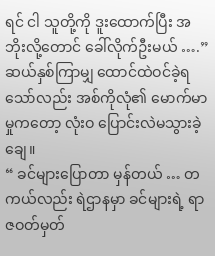ရင် ငါ သူတို့ကို ဒူးထောက်ပြီး အဘိုးလို့တောင် ခေါ်လိုက်ဦးမယ် ….”
ဆယ်နှစ်ကြာမျှ ထောင်ထဲဝင်ခဲ့ရသော်လည်း အစ်ကိုလုံ၏ မောက်မာမှုကတော့ လုံးဝ ပြောင်းလဲမသွားခဲ့ချေ။
“ ခင်များပြောတာ မှန်တယ် … တကယ်လည်း ရဲဌာနမှာ ခင်များရဲ့ ရာဇဝတ်မှတ်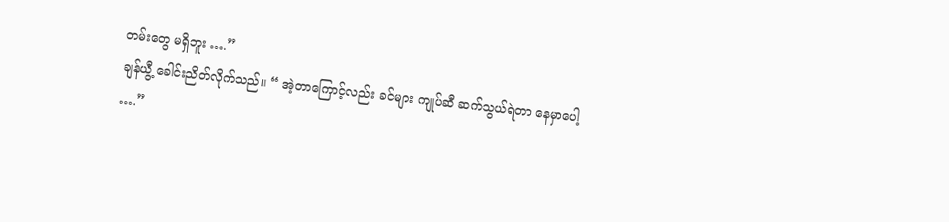တမ်းတွေ မရှိဘူး ….”
ချန်ယွီ့ ခေါင်းညိတ်လိုက်သည်။ “ အဲ့တာကြောင့်လည်း ခင်များ ကျုပ်ဆီ ဆက်သွယ်ရဲတာ နေမှာပေါ့ ….”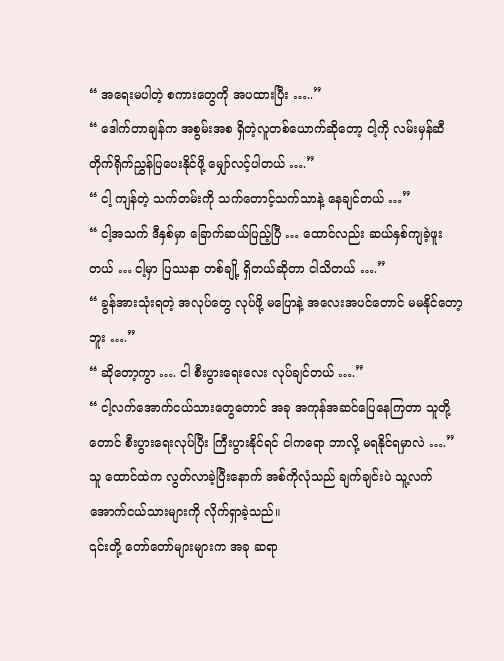“ အရေးမပါတဲ့ စကားတွေကို အပထားပြီး …..”
“ ဒေါက်တာချန်က အစွမ်းအစ ရှိတဲ့လူတစ်ယောက်ဆိုတော့ ငါ့ကို လမ်းမှန်ဆီ တိုက်ရိုက်ညွှန်ပြပေးနိုင်ဖို့ မျှော်လင့်ပါတယ် ….”
“ ငါ့ ကျန်တဲ့ သက်တမ်းကို သက်တောင့်သက်သာနဲ့ နေချင်တယ် …”
“ ငါ့အသက် ဒီနှစ်မှာ ခြောက်ဆယ်ပြည့်ပြီ … ထောင်လည်း ဆယ်နှစ်ကျခဲ့ဖူးတယ် … ငါ့မှာ ပြဿနာ တစ်ချို့ ရှိတယ်ဆိုတာ ငါသိတယ် ….”
“ ခွန်အားသုံးရတဲ့ အလုပ်တွေ လုပ်ဖို့ မပြောနဲ့ အလေးအပင်တောင် မမနိုင်တော့ဘူး ….”
“ ဆိုတော့ကွာ …. ငါ စီးပွားရေးလေး လုပ်ချင်တယ် ….”
“ ငါ့လက်အောက်ငယ်သားတွေတောင် အခု အကုန်အဆင်ပြေနေကြတာ သူတို့တောင် စီးပွားရေးလုပ်ပြီး ကြီးပွားနိုင်ရင် ငါကရော ဘာလို့ မရနိုင်ရမှာလဲ ….”
သူ ထောင်ထဲက လွတ်လာခဲ့ပြီးနောက် အစ်ကိုလုံသည် ချက်ချင်းပဲ သူ့လက်အောက်ငယ်သားများကို လိုက်ရှာခဲ့သည်။
၎င်းတို့ တော်တော်များများက အခု ဆရာ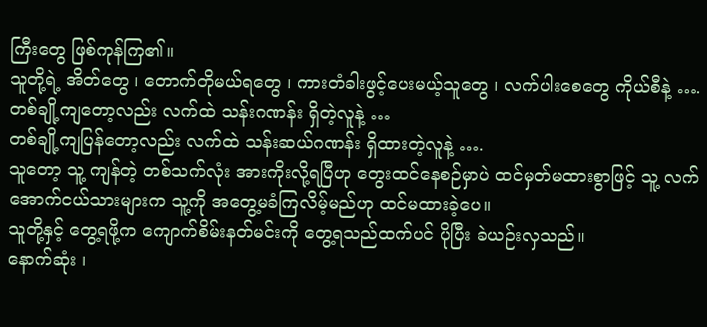ကြီးတွေ ဖြစ်ကုန်ကြ၏။
သူတို့ရဲ့ အိတ်တွေ ၊ တောက်တိုမယ်ရတွေ ၊ ကားတံခါးဖွင့်ပေးမယ့်သူတွေ ၊ လက်ပါးစေတွေ ကိုယ်စီနဲ့ ….
တစ်ချို့ကျတော့လည်း လက်ထဲ သန်းဂဏန်း ရှိတဲ့လူနဲ့ …
တစ်ချို့ကျပြန်တော့လည်း လက်ထဲ သန်းဆယ်ဂဏန်း ရှိထားတဲ့လူနဲ့ ….
သူတော့ သူ့ ကျန်တဲ့ တစ်သက်လုံး အားကိုးလို့ရပြီဟု တွေးထင်နေစဉ်မှာပဲ ထင်မှတ်မထားစွာဖြင့် သူ့ လက်အောက်ငယ်သားများက သူ့ကို အတွေ့မခံကြလိမ့်မည်ဟု ထင်မထားခဲ့ပေ။
သူတို့နှင့် တွေ့ရဖို့က ကျောက်စိမ်းနတ်မင်းကို တွေ့ရသည်ထက်ပင် ပိုပြီး ခဲယဉ်းလှသည်။
နောက်ဆုံး ၊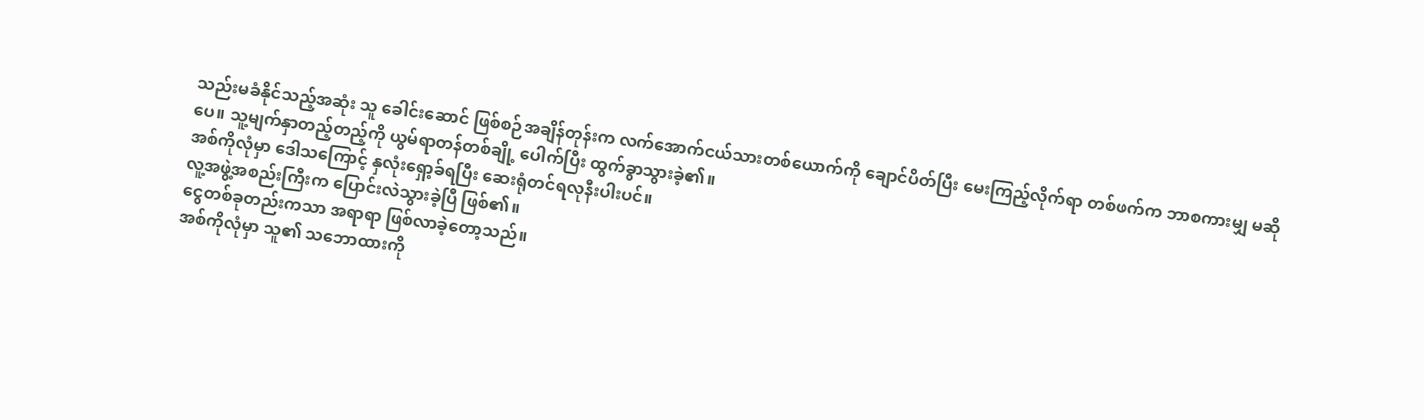သည်းမခံနိုင်သည့်အဆုံး သူ ခေါင်းဆောင် ဖြစ်စဉ်အချိန်တုန်းက လက်အောက်ငယ်သားတစ်ယောက်ကို ချောင်ပိတ်ပြီး မေးကြည့်လိုက်ရာ တစ်ဖက်က ဘာစကားမျှ မဆိုပေ။ သူ့မျက်နှာတည့်တည့်ကို ယွမ်ရာတန်တစ်ချို့ ပေါက်ပြီး ထွက်ခွာသွားခဲ့၏။
အစ်ကိုလုံမှာ ဒေါသကြောင့် နှလုံးရှော့ခ်ရပြီး ဆေးရုံတင်ရလုနီးပါးပင်။
လူ့အဖွဲ့အစည်းကြီးက ပြောင်းလဲသွားခဲ့ပြီ ဖြစ်၏။
ငွေတစ်ခုတည်းကသာ အရာရာ ဖြစ်လာခဲ့တော့သည်။
အစ်ကိုလုံမှာ သူ၏ သဘောထားကို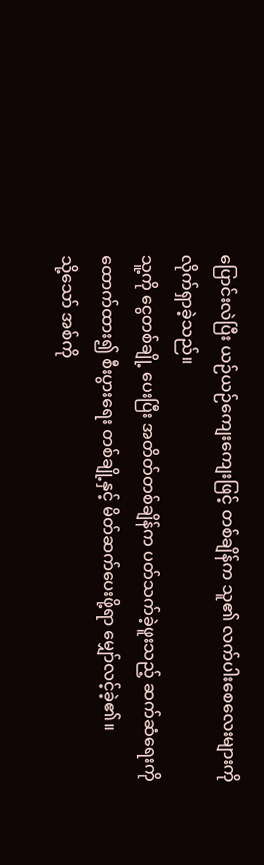ပြောင်းလဲပြီး ယဉ်ယဉ်ကျေးကျေးဖြင့် တစ်ချိန်က သူ၏ လက်ပါးစေလေးများကို လိုက်ရှာခဲ့သည်။
သူ့ကို ငွေတစ်ချို့ ပေးပြီး အတိတ်တစ်ချိန်က ပတ်သက်ခဲ့ဖူးသည့် ဆက်ဆံရေးကို ထောက်ထား၍ စီးပွားရေး တစ်ချို့နှင့် မိတ်ဆက်ပေးဖို့ရာ မျှော်လင့်ခဲ့၏။
သို့သော် အစ်ကို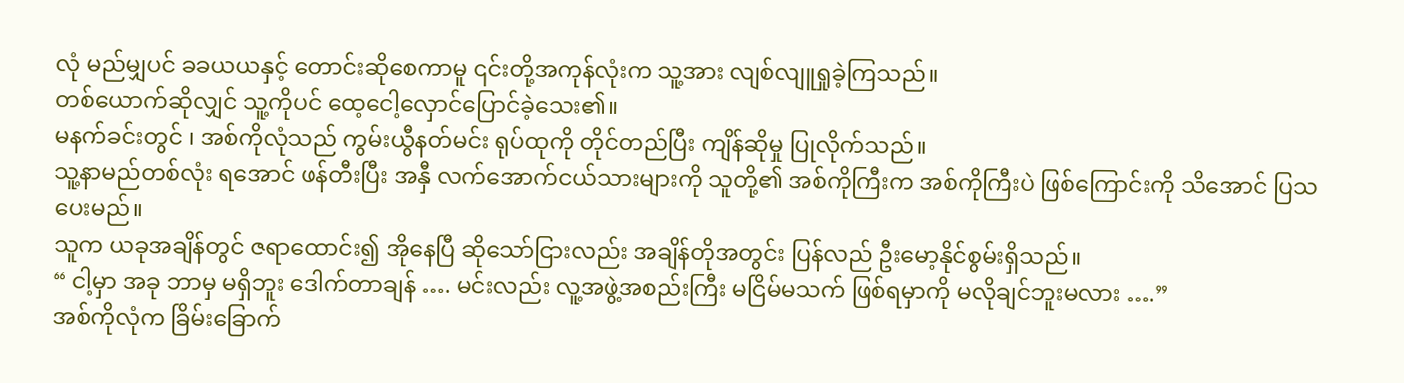လုံ မည်မျှပင် ခခယယနှင့် တောင်းဆိုစေကာမူ ၎င်းတို့အကုန်လုံးက သူ့အား လျစ်လျူရှုခဲ့ကြသည်။
တစ်ယောက်ဆိုလျှင် သူ့ကိုပင် ထေ့ငေါ့လှောင်ပြောင်ခဲ့သေး၏။
မနက်ခင်းတွင် ၊ အစ်ကိုလုံသည် ကွမ်းယွီနတ်မင်း ရုပ်ထုကို တိုင်တည်ပြီး ကျိန်ဆိုမှု ပြုလိုက်သည်။
သူ့နာမည်တစ်လုံး ရအောင် ဖန်တီးပြီး အနှီ လက်အောက်ငယ်သားများကို သူတို့၏ အစ်ကိုကြီးက အစ်ကိုကြီးပဲ ဖြစ်ကြောင်းကို သိအောင် ပြသပေးမည်။
သူက ယခုအချိန်တွင် ဇရာထောင်း၍ အိုနေပြီ ဆိုသော်ငြားလည်း အချိန်တိုအတွင်း ပြန်လည် ဦးမော့နိုင်စွမ်းရှိသည်။
“ ငါ့မှာ အခု ဘာမှ မရှိဘူး ဒေါက်တာချန် …. မင်းလည်း လူ့အဖွဲ့အစည်းကြီး မငြိမ်မသက် ဖြစ်ရမှာကို မလိုချင်ဘူးမလား ….”
အစ်ကိုလုံက ခြိမ်းခြောက်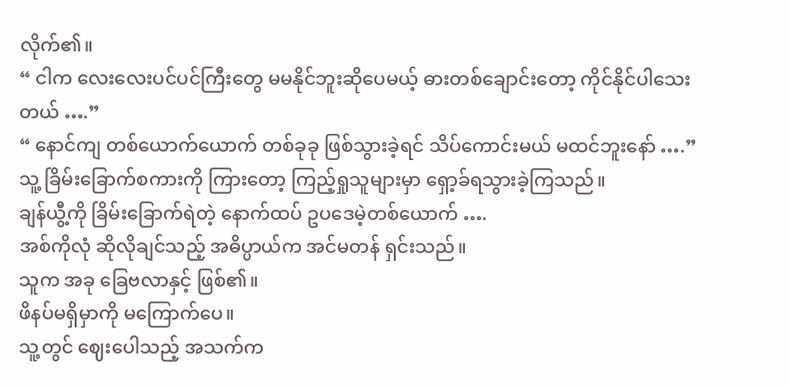လိုက်၏။
“ ငါက လေးလေးပင်ပင်ကြီးတွေ မမနိုင်ဘူးဆိုပေမယ့် ဓားတစ်ချောင်းတော့ ကိုင်နိုင်ပါသေးတယ် ….”
“ နောင်ကျ တစ်ယောက်ယောက် တစ်ခုခု ဖြစ်သွားခဲ့ရင် သိပ်ကောင်းမယ် မထင်ဘူးနော် ….”
သူ့ ခြိမ်းခြောက်စကားကို ကြားတော့ ကြည့်ရှုသူများမှာ ရှော့ခ်ရသွားခဲ့ကြသည်။
ချန်ယွီ့ကို ခြိမ်းခြောက်ရဲတဲ့ နောက်ထပ် ဥပဒေမဲ့တစ်ယောက် ….
အစ်ကိုလုံ ဆိုလိုချင်သည့် အဓိပ္ပာယ်က အင်မတန် ရှင်းသည်။
သူက အခု ခြေဗလာနှင့် ဖြစ်၏။
ဖိနပ်မရှိမှာကို မကြောက်ပေ။
သူ့တွင် ဈေးပေါသည့် အသက်က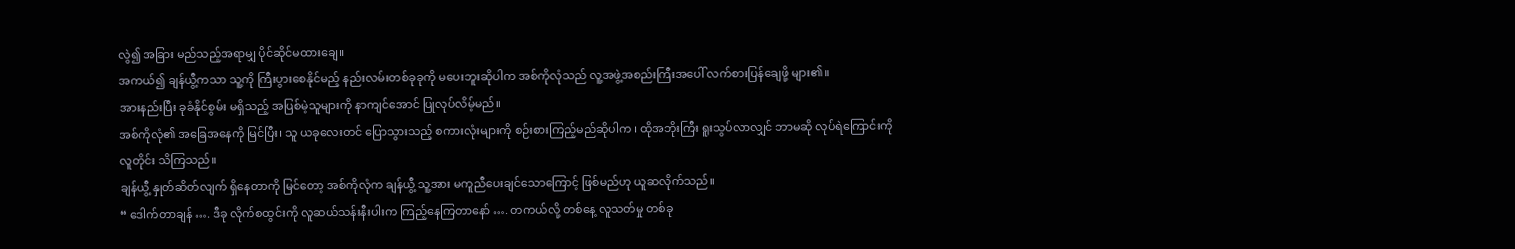လွဲ၍ အခြား မည်သည့်အရာမျှ ပိုင်ဆိုင်မထားချေ။
အကယ်၍ ချန်ယွီ့ကသာ သူ့ကို ကြီးပွားစေနိုင်မည့် နည်းလမ်းတစ်ခုခုကို မပေးဘူးဆိုပါက အစ်ကိုလုံသည် လူ့အဖွဲ့အစည်းကြီးအပေါ် လက်စားပြန်ချေဖို့ များ၏။
အားနည်းပြီး ခုခံနိုင်စွမ်း မရှိသည့် အပြစ်မဲ့သူများကို နာကျင်အောင် ပြုလုပ်လိမ့်မည်။
အစ်ကိုလုံ၏ အခြေအနေကို မြင်ပြီး၊ သူ ယခုလေးတင် ပြောသွားသည့် စကားလုံးများကို စဉ်းစားကြည့်မည်ဆိုပါက ၊ ထိုအဘိုးကြီး ရူးသွပ်လာလျှင် ဘာမဆို လုပ်ရဲကြောင်းကို လူတိုင်း သိကြသည်။
ချန်ယွီ့ နှုတ်ဆိတ်လျက် ရှိနေတာကို မြင်တော့ အစ်ကိုလုံက ချန်ယွီ့ သူ့အား မကူညီပေးချင်သောကြောင့် ဖြစ်မည်ဟု ယူဆလိုက်သည်။
“ ဒေါက်တာချန် …. ဒီခု လိုက်စထွင်းကို လူဆယ်သန်းနီးပါးက ကြည့်နေကြတာနော် …. တကယ်လို့ တစ်နေ့ လူသတ်မှု တစ်ခု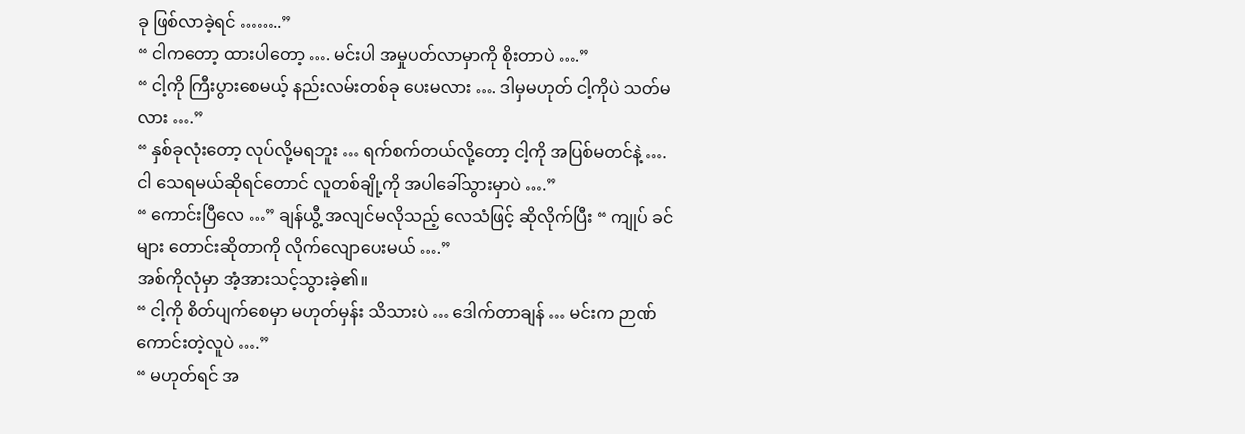ခု ဖြစ်လာခဲ့ရင် ……..”
“ ငါကတော့ ထားပါတော့ …. မင်းပါ အမှုပတ်လာမှာကို စိုးတာပဲ ….”
“ ငါ့ကို ကြီးပွားစေမယ့် နည်းလမ်းတစ်ခု ပေးမလား …. ဒါမှမဟုတ် ငါ့ကိုပဲ သတ်မလား ….”
“ နှစ်ခုလုံးတော့ လုပ်လို့မရဘူး … ရက်စက်တယ်လို့တော့ ငါ့ကို အပြစ်မတင်နဲ့ …. ငါ သေရမယ်ဆိုရင်တောင် လူတစ်ချို့ကို အပါခေါ်သွားမှာပဲ ….”
“ ကောင်းပြီလေ …” ချန်ယွီ့ အလျင်မလိုသည့် လေသံဖြင့် ဆိုလိုက်ပြီး “ ကျုပ် ခင်များ တောင်းဆိုတာကို လိုက်လျောပေးမယ် ….”
အစ်ကိုလုံမှာ အံ့အားသင့်သွားခဲ့၏။
“ ငါ့ကို စိတ်ပျက်စေမှာ မဟုတ်မှန်း သိသားပဲ … ဒေါက်တာချန် … မင်းက ဉာဏ်ကောင်းတဲ့လူပဲ ….”
“ မဟုတ်ရင် အ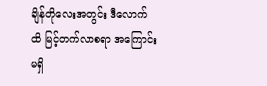ချိန်တိုလေးအတွင်း ဒီလောက်ထိ မြင့်တက်လာစရာ အကြောင်း မရှိ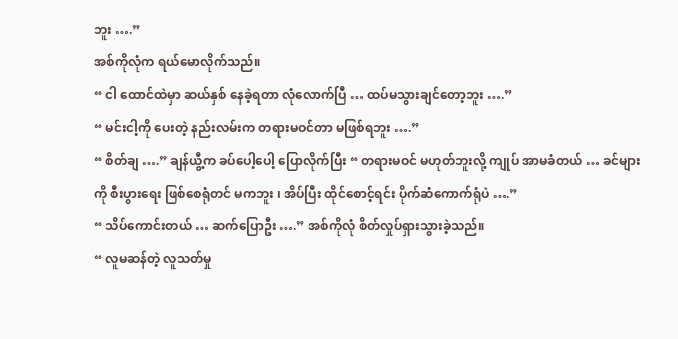ဘူး ….”
အစ်ကိုလုံက ရယ်မောလိုက်သည်။
“ ငါ ထောင်ထဲမှာ ဆယ်နှစ် နေခဲ့ရတာ လုံလောက်ပြီ … ထပ်မသွားချင်တော့ဘူး ….”
“ မင်းငါ့ကို ပေးတဲ့ နည်းလမ်းက တရားမဝင်တာ မဖြစ်ရဘူး ….”
“ စိတ်ချ ….” ချန်ယွီ့က ခပ်ပေါ့ပေါ့ ပြောလိုက်ပြီး “ တရားမဝင် မဟုတ်ဘူးလို့ ကျုပ် အာမခံတယ် … ခင်များကို စီးပွားရေး ဖြစ်စေရုံတင် မကဘူး ၊ အိပ်ပြီး ထိုင်စောင့်ရင်း ပိုက်ဆံကောက်ရုံပဲ ….”
“ သိပ်ကောင်းတယ် … ဆက်ပြောဦး ….” အစ်ကိုလုံ စိတ်လှုပ်ရှားသွားခဲ့သည်။
“ လူမဆန်တဲ့ လူသတ်မှု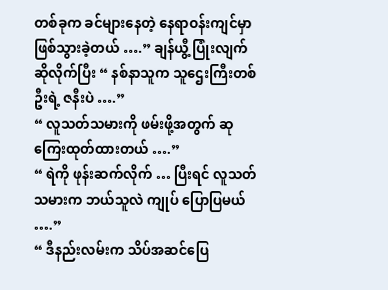တစ်ခုက ခင်များနေတဲ့ နေရာဝန်းကျင်မှာ ဖြစ်သွားခဲ့တယ် ….” ချန်ယွီ့ ပြုံးလျက် ဆိုလိုက်ပြီး “ နစ်နာသူက သူဌေးကြီးတစ်ဦးရဲ့ ဇနီးပဲ ….”
“ လူသတ်သမားကို ဖမ်းဖို့အတွက် ဆုကြေးထုတ်ထားတယ် ….”
“ ရဲကို ဖုန်းဆက်လိုက် … ပြီးရင် လူသတ်သမားက ဘယ်သူလဲ ကျုပ် ပြောပြမယ် ….”
“ ဒီနည်းလမ်းက သိပ်အဆင်ပြေ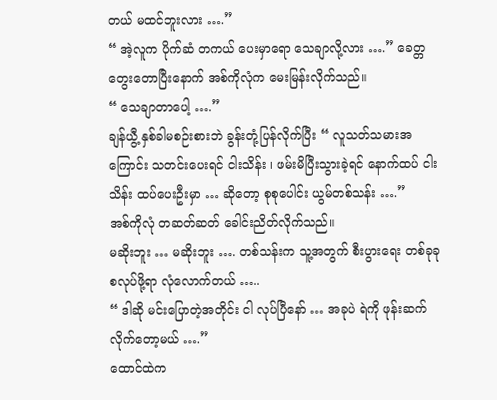တယ် မထင်ဘူးလား ….”
“ အဲ့လူက ပိုက်ဆံ တကယ် ပေးမှာရော သေချာလို့လား ….” ခေတ္တ တွေးတောပြီးနောက် အစ်ကိုလုံက မေးမြန်းလိုက်သည်။
“ သေချာတာပေါ့ ….”
ချန်ယွီ့ နှစ်ခါမစဉ်းစားဘဲ ခွန်းတုံ့ပြန်လိုက်ပြီး “ လူသတ်သမားအကြောင်း သတင်းပေးရင် ငါးသိန်း ၊ ဖမ်းမိပြီးသွားခဲ့ရင် နောက်ထပ် ငါးသိန်း ထပ်ပေးဦးမှာ … ဆိုတော့ စုစုပေါင်း ယွမ်တစ်သန်း ….”
အစ်ကိုလုံ တဆတ်ဆတ် ခေါင်းညိတ်လိုက်သည်။
မဆိုးဘူး … မဆိုးဘူး …. တစ်သန်းက သူ့အတွက် စီးပွားရေး တစ်ခုခု စလုပ်ဖို့ရာ လုံလောက်တယ် …..
“ ဒါဆို မင်းပြောတဲ့အတိုင်း ငါ လုပ်ပြီနော် … အခုပဲ ရဲကို ဖုန်းဆက်လိုက်တော့မယ် ….”
ထောင်ထဲက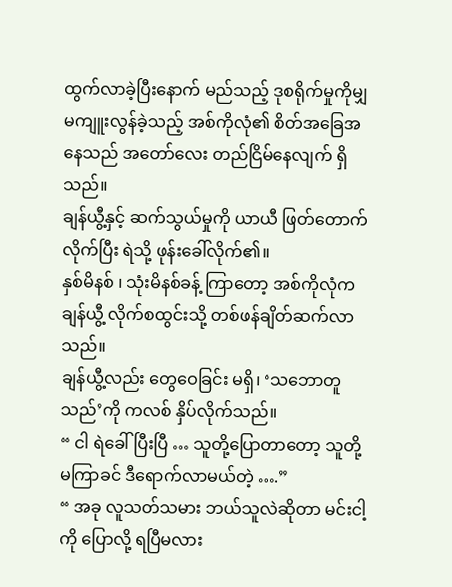ထွက်လာခဲ့ပြီးနောက် မည်သည့် ဒုစရိုက်မှုကိုမျှ မကျူးလွန်ခဲ့သည့် အစ်ကိုလုံ၏ စိတ်အခြေအနေသည် အတော်လေး တည်ငြိမ်နေလျက် ရှိသည်။
ချန်ယွီ့နှင့် ဆက်သွယ်မှုကို ယာယီ ဖြတ်တောက်လိုက်ပြီး ရဲသို့ ဖုန်းခေါ်လိုက်၏။
နှစ်မိနစ် ၊ သုံးမိနစ်ခန့် ကြာတော့ အစ်ကိုလုံက ချန်ယွီ့ လိုက်စထွင်းသို့ တစ်ဖန်ချိတ်ဆက်လာသည်။
ချန်ယွီ့လည်း တွေဝေခြင်း မရှိ၊ ‘သဘောတူသည်’ကို ကလစ် နှိပ်လိုက်သည်။
“ ငါ ရဲခေါ်ပြီးပြီ … သူတို့ပြောတာတော့ သူတို့ မကြာခင် ဒီရောက်လာမယ်တဲ့ ….”
“ အခု လူသတ်သမား ဘယ်သူလဲဆိုတာ မင်းငါ့ကို ပြောလို့ ရပြီမလား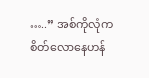…..” အစ်ကိုလုံက စိတ်လောနေဟန်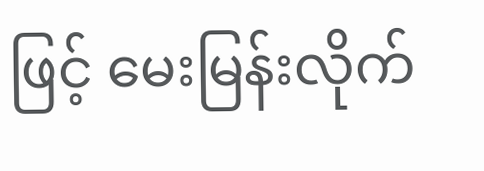ဖြင့် မေးမြန်းလိုက်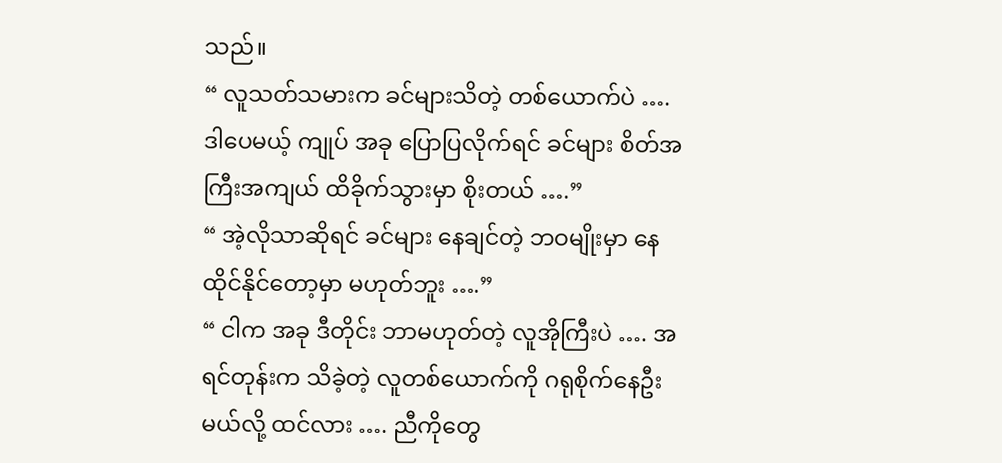သည်။
“ လူသတ်သမားက ခင်များသိတဲ့ တစ်ယောက်ပဲ …. ဒါပေမယ့် ကျုပ် အခု ပြောပြလိုက်ရင် ခင်များ စိတ်အကြီးအကျယ် ထိခိုက်သွားမှာ စိုးတယ် ….”
“ အဲ့လိုသာဆိုရင် ခင်များ နေချင်တဲ့ ဘဝမျိုးမှာ နေထိုင်နိုင်တော့မှာ မဟုတ်ဘူး ….”
“ ငါက အခု ဒီတိုင်း ဘာမဟုတ်တဲ့ လူအိုကြီးပဲ …. အရင်တုန်းက သိခဲ့တဲ့ လူတစ်ယောက်ကို ဂရုစိုက်နေဦးမယ်လို့ ထင်လား …. ညီကိုတွေ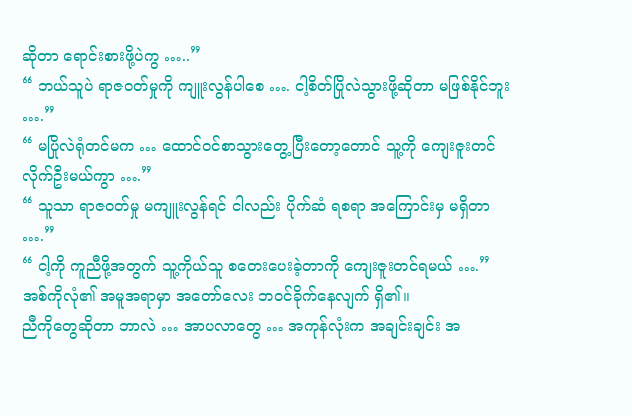ဆိုတာ ရောင်းစားဖို့ပဲကွ …..”
“ ဘယ်သူပဲ ရာဇဝတ်မှုကို ကျူးလွန်ပါစေ …. ငါ့စိတ်ပြိုလဲသွားဖို့ဆိုတာ မဖြစ်နိုင်ဘူး ….”
“ မပြိုလဲရုံတင်မက … ထောင်ဝင်စာသွားတွေ့ပြီးတော့တောင် သူ့ကို ကျေးဇူးတင်လိုက်ဦးမယ်ကွာ ….”
“ သူသာ ရာဇဝတ်မှု မကျူးလွန်ရင် ငါလည်း ပိုက်ဆံ ရစရာ အကြောင်းမှ မရှိတာ ….”
“ ငါ့ကို ကူညီဖို့အတွက် သူ့ကိုယ်သူ စတေးပေးခဲ့တာကို ကျေးဇူးတင်ရမယ် ….”
အစ်ကိုလုံ၏ အမူအရာမှာ အတော်လေး ဘဝင်ခိုက်နေလျက် ရှိ၏။
ညီကိုတွေဆိုတာ ဘာလဲ … အာပလာတွေ … အကုန်လုံးက အချင်းချင်း အ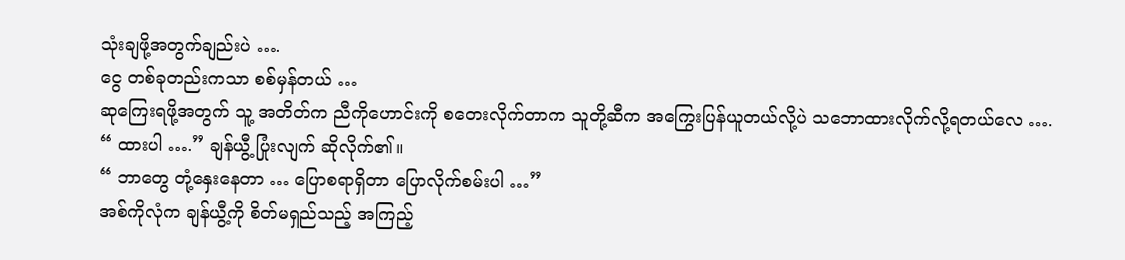သုံးချဖို့အတွက်ချည်းပဲ ….
ငွေ တစ်ခုတည်းကသာ စစ်မှန်တယ် …
ဆုကြေးရဖို့အတွက် သူ့ အတိတ်က ညီကိုဟောင်းကို စတေးလိုက်တာက သူတို့ဆီက အကြွေးပြန်ယူတယ်လို့ပဲ သဘောထားလိုက်လို့ရတယ်လေ ….
“ ထားပါ ….” ချန်ယွီ့ ပြုံးလျက် ဆိုလိုက်၏။
“ ဘာတွေ တုံ့နှေးနေတာ … ပြောစရာရှိတာ ပြောလိုက်စမ်းပါ …”
အစ်ကိုလုံက ချန်ယွီ့ကို စိတ်မရှည်သည့် အကြည့်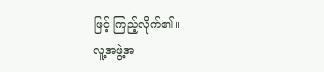ဖြင့် ကြည့်လိုက်၏။
လူ့အဖွဲ့အ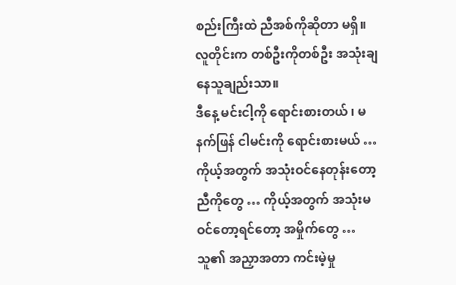စည်းကြီးထဲ ညီအစ်ကိုဆိုတာ မရှိ။
လူတိုင်းက တစ်ဦးကိုတစ်ဦး အသုံးချနေသူချည်းသာ။
ဒီနေ့ မင်းငါ့ကို ရောင်းစားတယ် ၊ မနက်ဖြန် ငါမင်းကို ရောင်းစားမယ် …
ကိုယ့်အတွက် အသုံးဝင်နေတုန်းတော့ ညီကိုတွေ … ကိုယ့်အတွက် အသုံးမဝင်တော့ရင်တော့ အမှိုက်တွေ …
သူ၏ အညှာအတာ ကင်းမဲ့မှု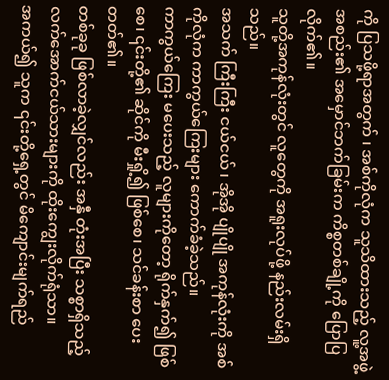ကို ပြသဖို့ရာအတွက် ၊ အစ်ကိုလုံက သူသိထားသည့် လူ့အဖွဲ့အစည်း၏ အမှောင်ဘက်ခြမ်းက ကိစ္စတစ်ချို့ကို ပြောပြလိုက်၏။
သူတို့အကုန်လုံးတွင် လူတွေကို အရူးလုပ်ဖို့ နည်းလမ်းရှိသည်။
အသက် ကြီးကြီး ငယ်ငယ် ၊ အိုအို ပျိုပျို အကုန်လုံးကို အစ်ကိုလုံက ကာကွယ်ကြေးများ ကောက်ခံခဲ့သည်။
ကာကွယ်ကြေး မပေးသည့် လူများကိုတော့ ရိုက်နှက်၍ ဖြစ်စေ၊ ၎င်းတို့၏ ဆိုင်ကို မီးရှို့၍ ဖြစ်စေ၊ သင်ခန်းစာ ပေးတတ်၏။
တစ်ခုခု ဖြစ်လာခဲ့လျှင်လည်း အနှီ တုံးအပြီး သစ္စာရှိသည့် လက်အောက်ငယ်သားများကို ထိုးကျွေးလိုက်ရုံသာ။
အကယ်၍ သူက ၎င်းတို့ရှေ့တွင် မိကျောင်းမျက်ရည်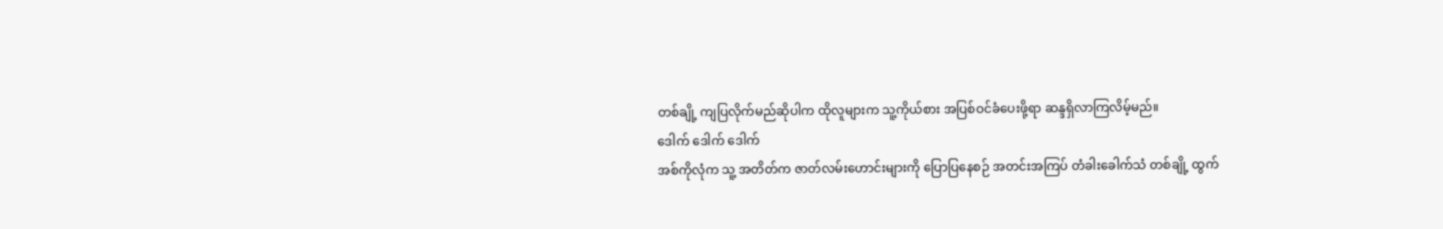တစ်ချို့ ကျပြလိုက်မည်ဆိုပါက ထိုလူများက သူ့ကိုယ်စား အပြစ်ဝင်ခံပေးဖို့ရာ ဆန္ဒရှိလာကြလိမ့်မည်။
ဒေါက် ဒေါက် ဒေါက်
အစ်ကိုလုံက သူ့ အတိတ်က ဇာတ်လမ်းဟောင်းများကို ပြောပြနေစဉ် အတင်းအကြပ် တံခါးခေါက်သံ တစ်ချို့ ထွက်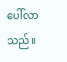ပေါ်လာသည်။